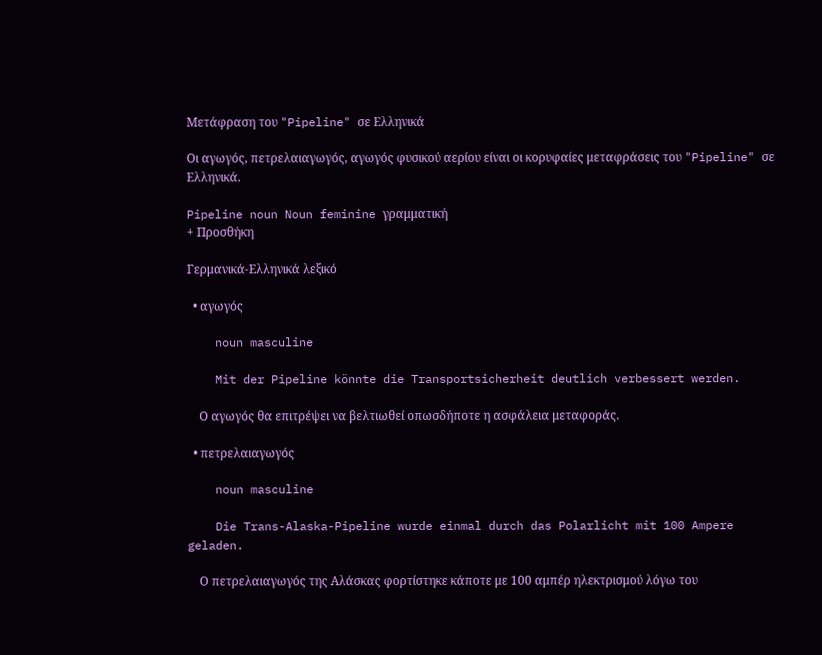Μετάφραση του "Pipeline" σε Ελληνικά

Οι αγωγός, πετρελαιαγωγός, αγωγός φυσικού αερίου είναι οι κορυφαίες μεταφράσεις του "Pipeline" σε Ελληνικά.

Pipeline noun Noun feminine γραμματική
+ Προσθήκη

Γερμανικά-Ελληνικά λεξικό

  • αγωγός

    noun masculine

    Mit der Pipeline könnte die Transportsicherheit deutlich verbessert werden.

    Ο αγωγός θα επιτρέψει να βελτιωθεί οπωσδήποτε η ασφάλεια μεταφοράς.

  • πετρελαιαγωγός

    noun masculine

    Die Trans-Alaska-Pipeline wurde einmal durch das Polarlicht mit 100 Ampere geladen.

    Ο πετρελαιαγωγός της Αλάσκας φορτίστηκε κάποτε με 100 αμπέρ ηλεκτρισμού λόγω του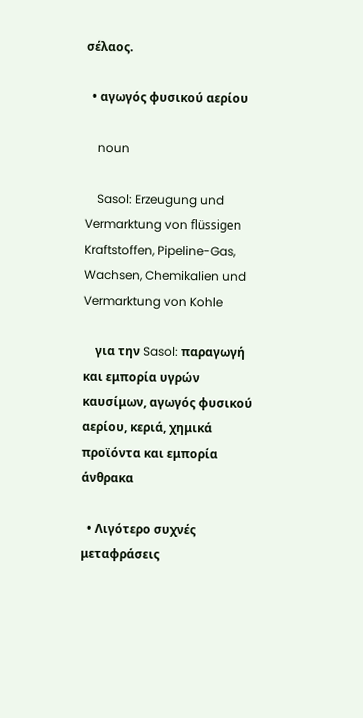σέλαος.

  • αγωγός φυσικού αερίου

    noun

    Sasol: Erzeugung und Vermarktung von flüssigen Kraftstoffen, Pipeline-Gas, Wachsen, Chemikalien und Vermarktung von Kohle

    για την Sasol: παραγωγή και εμπορία υγρών καυσίμων, αγωγός φυσικού αερίου, κεριά, χημικά προϊόντα και εμπορία άνθρακα

  • Λιγότερο συχνές μεταφράσεις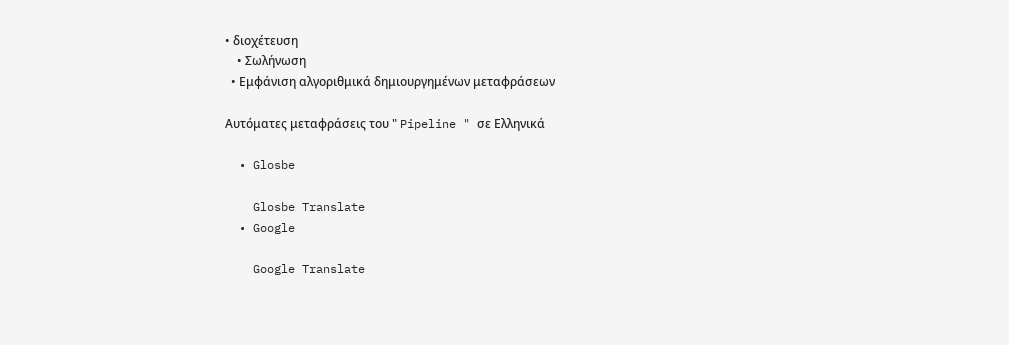• διοχέτευση
    • Σωλήνωση
  • Εμφάνιση αλγοριθμικά δημιουργημένων μεταφράσεων

Αυτόματες μεταφράσεις του " Pipeline " σε Ελληνικά

  • Glosbe

    Glosbe Translate
  • Google

    Google Translate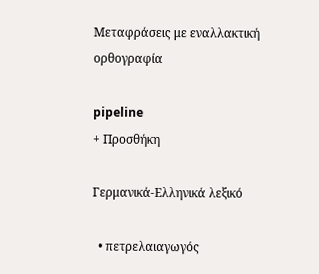Μεταφράσεις με εναλλακτική ορθογραφία

pipeline
+ Προσθήκη

Γερμανικά-Ελληνικά λεξικό

  • πετρελαιαγωγός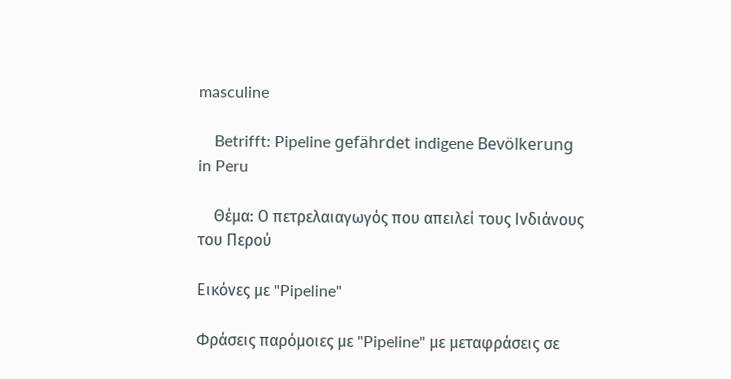masculine

    Betrifft: Pipeline gefährdet indigene Bevölkerung in Peru

    Θέμα: Ο πετρελαιαγωγός που απειλεί τους Ινδιάνους του Περού

Εικόνες με "Pipeline"

Φράσεις παρόμοιες με "Pipeline" με μεταφράσεις σε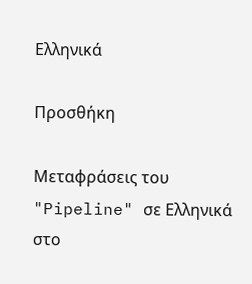Ελληνικά

Προσθήκη

Μεταφράσεις του "Pipeline" σε Ελληνικά στο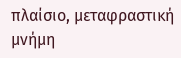πλαίσιο, μεταφραστική μνήμη